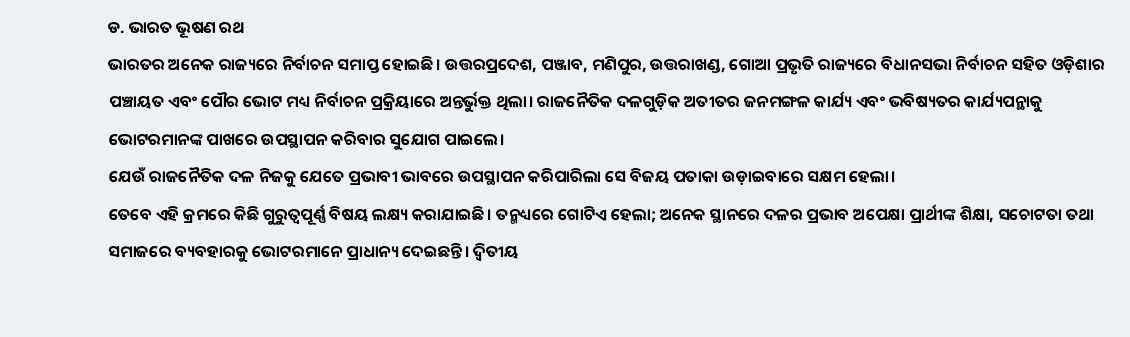ଡ. ଭାରତ ଭୂଷଣ ରଥ
ଭାରତର ଅନେକ ରାଜ୍ୟରେ ନିର୍ବାଚନ ସମାପ୍ତ ହୋଇଛି। ଉତ୍ତରପ୍ରଦେଶ, ପଞ୍ଜାବ, ମଣିପୁର, ଉତ୍ତରାଖଣ୍ଡ, ଗୋଆ ପ୍ରଭୃତି ରାଜ୍ୟରେ ବିଧାନସଭା ନିର୍ବାଚନ ସହିତ ଓଡ଼ିଶାର ପଞ୍ଚାୟତ ଏବଂ ପୌର ଭୋଟ ମଧ୍ୟ ନିର୍ବାଚନ ପ୍ରକ୍ରିୟାରେ ଅନ୍ତର୍ଭୁକ୍ତ ଥିଲା। ରାଜନୈତିକ ଦଳଗୁଡ଼ିକ ଅତୀତର ଜନମଙ୍ଗଳ କାର୍ଯ୍ୟ ଏବଂ ଭବିଷ୍ୟତର କାର୍ଯ୍ୟପନ୍ଥାକୁ ଭୋଟରମାନଙ୍କ ପାଖରେ ଉପସ୍ଥାପନ କରିବାର ସୁଯୋଗ ପାଇଲେ।
ଯେଉଁ ରାଜନୈତିକ ଦଳ ନିଜକୁ ଯେତେ ପ୍ରଭାବୀ ଭାବରେ ଉପସ୍ଥାପନ କରିପାରିଲା ସେ ବିଜୟ ପତାକା ଉଡ଼ାଇବାରେ ସକ୍ଷମ ହେଲା।
ତେବେ ଏହି କ୍ରମରେ କିଛି ଗୁରୁତ୍ୱପୂର୍ଣ୍ଣ ବିଷୟ ଲକ୍ଷ୍ୟ କରାଯାଇଛି। ତନ୍ମଧ୍ୟରେ ଗୋଟିଏ ହେଲା; ଅନେକ ସ୍ଥାନରେ ଦଳର ପ୍ରଭାବ ଅପେକ୍ଷା ପ୍ରାର୍ଥୀଙ୍କ ଶିକ୍ଷା, ସଚୋଟତା ତଥା ସମାଜରେ ବ୍ୟବହାରକୁ ଭୋଟରମାନେ ପ୍ରାଧାନ୍ୟ ଦେଇଛନ୍ତି। ଦ୍ୱିତୀୟ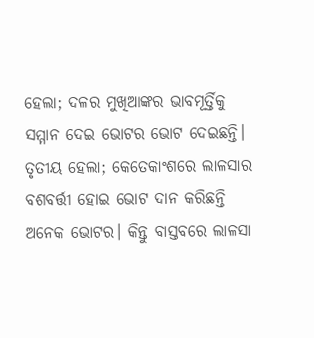ହେଲା; ଦଳର ମୁଖିଆଙ୍କର ଭାବମୂର୍ତ୍ତିକୁ ସମ୍ମାନ ଦେଇ ଭୋଟର ଭୋଟ ଦେଇଛନ୍ତି। ତୃତୀୟ ହେଲା; କେତେକାଂଶରେ ଲାଳସାର ବଶବର୍ତ୍ତୀ ହୋଇ ଭୋଟ ଦାନ କରିଛନ୍ତି ଅନେକ ଭୋଟର। କିନ୍ତୁ ବାସ୍ତବରେ ଲାଳସା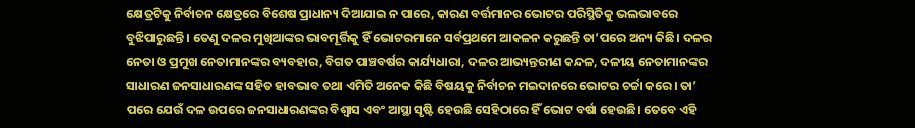କ୍ଷେତ୍ରଟିକୁ ନିର୍ବାଚନ କ୍ଷେତ୍ରରେ ବିଶେଷ ପ୍ରାଧାନ୍ୟ ଦିଆଯାଇ ନ ପାରେ, କାରଣ ବର୍ତ୍ତମାନର ଭୋଟର ପରିସ୍ଥିତିକୁ ଭଲଭାବରେ ବୁଝିପାରୁଛନ୍ତି। ତେଣୁ ଦଳର ମୁଖିଆଙ୍କର ଭାବମୂର୍ତ୍ତିକୁ ହିଁ ଭୋଟରମାନେ ସର୍ବପ୍ରଥମେ ଆକଳନ କରୁଛନ୍ତି ତା’ପରେ ଅନ୍ୟ କିଛି। ଦଳର ନେତା ଓ ପ୍ରମୁଖ ନେତାମାନଙ୍କର ବ୍ୟବହାର, ବିଗତ ପାଞ୍ଚବର୍ଷର କାର୍ଯ୍ୟଧାରା, ଦଳର ଆଭ୍ୟନ୍ତରୀଣ କନ୍ଦଳ, ଦଳୀୟ ନେତାମାନଙ୍କର ସାଧାରଣ ଜନସାଧାରଣଙ୍କ ସହିତ ହାବଭାବ ତଥା ଏମିତି ଅନେକ କିଛି ବିଷୟକୁ ନିର୍ବାଚନ ମଇଦାନରେ ଭୋଟର ଚର୍ଚ୍ଚା କରେ। ତା’ ପରେ ଯେଉଁ ଦଳ ଉପରେ ଜନସାଧାରଣଙ୍କର ବିଶ୍ୱାସ ଏବଂ ଆସ୍ଥା ସୃଷ୍ଟି ହେଉଛି ସେହିଠାରେ ହିଁ ଭୋଟ ବର୍ଷା ହେଉଛି। ତେବେ ଏହି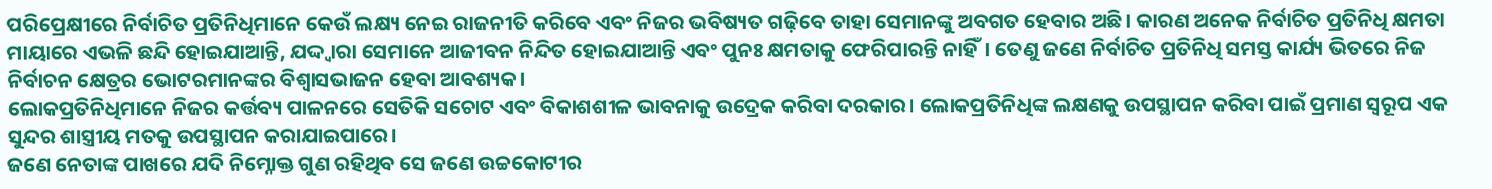ପରିପ୍ରେକ୍ଷୀରେ ନିର୍ବାଚିତ ପ୍ରତିନିଧିମାନେ କେଉଁ ଲକ୍ଷ୍ୟ ନେଇ ରାଜନୀତି କରିବେ ଏବଂ ନିଜର ଭବିଷ୍ୟତ ଗଢ଼ିବେ ତାହା ସେମାନଙ୍କୁ ଅବଗତ ହେବାର ଅଛି। କାରଣ ଅନେକ ନିର୍ବାଚିତ ପ୍ରତିନିଧି କ୍ଷମତା ମାୟାରେ ଏଭଳି ଛନ୍ଦି ହୋଇଯାଆନ୍ତି, ଯଦ୍ଦ୍ବାରା ସେମାନେ ଆଜୀବନ ନିନ୍ଦିତ ହୋଇଯାଆନ୍ତି ଏବଂ ପୁନଃ କ୍ଷମତାକୁ ଫେରିପାରନ୍ତି ନାହିଁ। ତେଣୁ ଜଣେ ନିର୍ବାଚିତ ପ୍ରତିନିଧି ସମସ୍ତ କାର୍ଯ୍ୟ ଭିତରେ ନିଜ ନିର୍ବାଚନ କ୍ଷେତ୍ରର ଭୋଟରମାନଙ୍କର ବିଶ୍ୱାସଭାଜନ ହେବା ଆବଶ୍ୟକ।
ଲୋକପ୍ରତିନିଧିମାନେ ନିଜର କର୍ତ୍ତବ୍ୟ ପାଳନରେ ସେତିକି ସଚୋଟ ଏବଂ ବିକାଶଶୀଳ ଭାବନାକୁ ଉଦ୍ରେକ କରିବା ଦରକାର। ଲୋକପ୍ରତିନିଧିଙ୍କ ଲକ୍ଷଣକୁ ଉପସ୍ଥାପନ କରିବା ପାଇଁ ପ୍ରମାଣ ସ୍ବରୂପ ଏକ ସୁନ୍ଦର ଶାସ୍ତ୍ରୀୟ ମତକୁ ଉପସ୍ଥାପନ କରାଯାଇପାରେ।
ଜଣେ ନେତାଙ୍କ ପାଖରେ ଯଦି ନିମ୍ନୋକ୍ତ ଗୁଣ ରହିଥିବ ସେ ଜଣେ ଉଚ୍ଚକୋଟୀର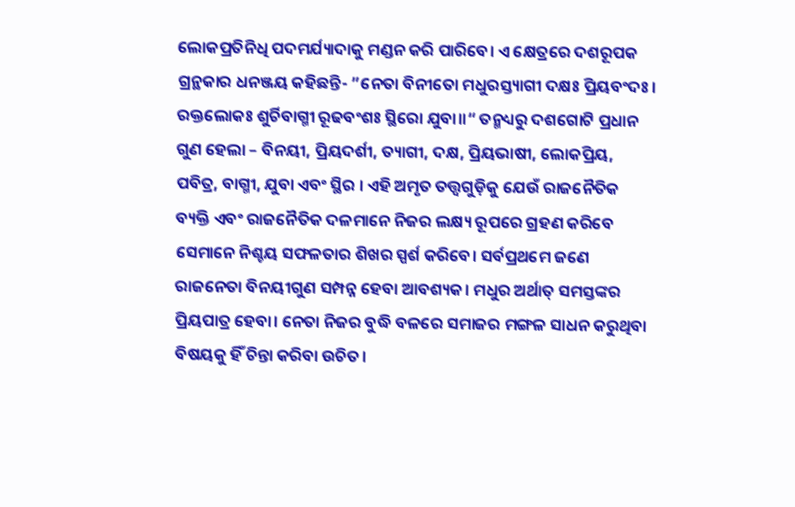ଲୋକପ୍ରତିନିଧି ପଦମର୍ଯ୍ୟାଦାକୁ ମଣ୍ଡନ କରି ପାରିବେ। ଏ କ୍ଷେତ୍ରରେ ଦଶରୂପକ ଗ୍ରନ୍ଥକାର ଧନଞ୍ଜୟ କହିଛନ୍ତି- ”ନେତା ବିନୀତୋ ମଧୁରସ୍ତ୍ୟାଗୀ ଦକ୍ଷଃ ପ୍ରିୟବଂଦଃ। ରକ୍ତଲୋକଃ ଶୁର୍ଚିବାଗ୍ମୀ ରୂଢବଂଶଃ ସ୍ଥିରୋ ଯୁବା॥“ ତନ୍ମଧ୍ୟରୁ ଦଶଗୋଟି ପ୍ରଧାନ ଗୁଣ ହେଲା – ବିନୟୀ, ପ୍ରିୟଦର୍ଶୀ, ତ୍ୟାଗୀ, ଦକ୍ଷ, ପ୍ରିୟଭାଷୀ, ଲୋକପ୍ରିୟ, ପବିତ୍ର, ବାଗ୍ମୀ, ଯୁବା ଏବଂ ସ୍ଥିର । ଏହି ଅମୃତ ତତ୍ତ୍ୱଗୁଡ଼ିକୁ ଯେଉଁ ରାଜନୈତିକ ବ୍ୟକ୍ତି ଏବଂ ରାଜନୈତିକ ଦଳମାନେ ନିଜର ଲକ୍ଷ୍ୟ ରୂପରେ ଗ୍ରହଣ କରିବେ ସେମାନେ ନିଶ୍ଚୟ ସଫଳତାର ଶିଖର ସ୍ପର୍ଶ କରିବେ। ସର୍ବପ୍ରଥମେ ଜଣେ ରାଜନେତା ବିନୟୀଗୁଣ ସମ୍ପନ୍ନ ହେବା ଆବଶ୍ୟକ। ମଧୁର ଅର୍ଥାତ୍ ସମସ୍ତଙ୍କର ପ୍ରିୟପାତ୍ର ହେବା। ନେତା ନିଜର ବୁଦ୍ଧି ବଳରେ ସମାଜର ମଙ୍ଗଳ ସାଧନ କରୁଥିବା ବିଷୟକୁ ହିଁ ଚିନ୍ତା କରିବା ଉଚିତ।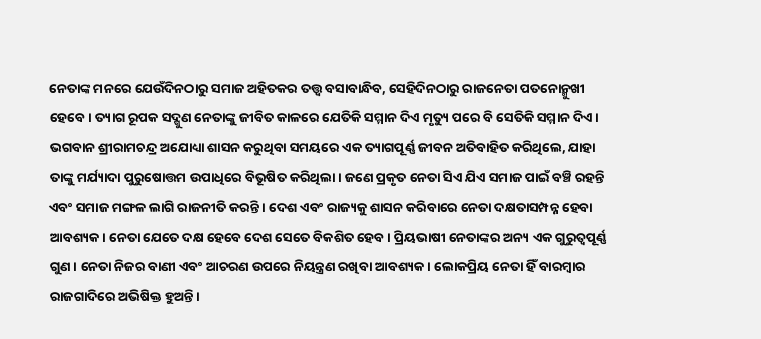ନେତାଙ୍କ ମନରେ ଯେଉଁଦିନଠାରୁ ସମାଜ ଅହିତକର ତତ୍ତ୍ୱ ବସାବାନ୍ଧିବ, ସେହିଦିନଠାରୁ ରାଜନେତା ପତନୋନ୍ମୁଖୀ ହେବେ। ତ୍ୟାଗ ରୂପକ ସଦ୍ଗୁଣ ନେତାଙ୍କୁ ଜୀବିତ କାଳରେ ଯେତିକି ସମ୍ମାନ ଦିଏ ମୃତ୍ୟୁ ପରେ ବି ସେତିକି ସମ୍ମାନ ଦିଏ। ଭଗବାନ ଶ୍ରୀରାମଚନ୍ଦ୍ର ଅଯୋଧ୍ୟା ଶାସନ କରୁଥିବା ସମୟରେ ଏକ ତ୍ୟାଗପୂର୍ଣ୍ଣ ଜୀବନ ଅତିବାହିତ କରିଥିଲେ, ଯାହା ତାଙ୍କୁ ମର୍ଯ୍ୟାଦା ପୁରୁଷୋତ୍ତମ ଉପାଧିରେ ବିଭୂଷିତ କରିଥିଲା। ଜଣେ ପ୍ରକୃତ ନେତା ସିଏ ଯିଏ ସମାଜ ପାଇଁ ବଞ୍ଚି ରହନ୍ତି ଏବଂ ସମାଜ ମଙ୍ଗଳ ଲାଗି ରାଜନୀତି କରନ୍ତି । ଦେଶ ଏବଂ ରାଜ୍ୟକୁ ଶାସନ କରିବାରେ ନେତା ଦକ୍ଷତାସମ୍ପନ୍ନ ହେବା ଆବଶ୍ୟକ। ନେତା ଯେତେ ଦକ୍ଷ ହେବେ ଦେଶ ସେତେ ବିକଶିତ ହେବ। ପ୍ରିୟଭାଷୀ ନେତାଙ୍କର ଅନ୍ୟ ଏକ ଗୁରୁତ୍ୱପୂର୍ଣ୍ଣ ଗୁଣ। ନେତା ନିଜର ବାଣୀ ଏବଂ ଆଚରଣ ଉପରେ ନିୟନ୍ତ୍ରଣ ରଖିବା ଆବଶ୍ୟକ। ଲୋକପ୍ରିୟ ନେତା ହିଁ ବାରମ୍ବାର ରାଜଗାଦିରେ ଅଭିଷିକ୍ତ ହୁଅନ୍ତି।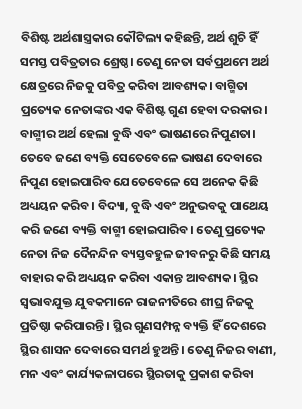ବିଶିଷ୍ଟ ଅର୍ଥଶାସ୍ତ୍ରକାର କୌଟିଲ୍ୟ କହିଛନ୍ତି, ଅର୍ଥ ଶୁଚି ହିଁ ସମସ୍ତ ପବିତ୍ରତାର ଶ୍ରେଷ୍ଠ। ତେଣୁ ନେତା ସର୍ବପ୍ରଥମେ ଅର୍ଥ କ୍ଷେତ୍ରରେ ନିଜକୁ ପବିତ୍ର କରିବା ଆବଶ୍ୟକ। ବାଗ୍ମିତା ପ୍ରତ୍ୟେକ ନେତାଙ୍କର ଏକ ବିଶିଷ୍ଟ ଗୁଣ ହେବା ଦରକାର। ବାଗ୍ମୀର ଅର୍ଥ ହେଲା ବୁଦ୍ଧି ଏବଂ ଭାଷଣରେ ନିପୁଣତା। ତେବେ ଜଣେ ବ୍ୟକ୍ତି ସେତେବେଳେ ଭାଷଣ ଦେବାରେ ନିପୁଣ ହୋଇପାରିବ ଯେତେବେଳେ ସେ ଅନେକ କିଛି ଅଧ୍ୟୟନ କରିବ। ବିଦ୍ୟା, ବୁଦ୍ଧି ଏବଂ ଅନୁଭବକୁ ପାଥେୟ କରି ଜଣେ ବ୍ୟକ୍ତି ବାଗ୍ମୀ ହୋଇପାରିବ। ତେଣୁ ପ୍ରତ୍ୟେକ ନେତା ନିଜ ଦୈନନ୍ଦିନ ବ୍ୟସ୍ତବହୁଳ ଜୀବନରୁ କିଛି ସମୟ ବାହାର କରି ଅଧ୍ୟୟନ କରିବା ଏକାନ୍ତ ଆବଶ୍ୟକ। ସ୍ଥିର ସ୍ବଭାବଯୁକ୍ତ ଯୁବକମାନେ ରାଜନୀତିରେ ଶୀଘ୍ର ନିଜକୁ ପ୍ରତିଷ୍ଠା କରିପାରନ୍ତି । ସ୍ଥିର ଗୁଣସମ୍ପନ୍ନ ବ୍ୟକ୍ତି ହିଁ ଦେଶରେ ସ୍ଥିର ଶାସନ ଦେବାରେ ସମର୍ଥ ହୁଅନ୍ତି। ତେଣୁ ନିଜର ବାଣୀ, ମନ ଏବଂ କାର୍ଯ୍ୟକଳାପରେ ସ୍ଥିରତାକୁ ପ୍ରକାଶ କରିବା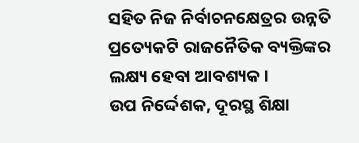ସହିତ ନିଜ ନିର୍ବାଚନକ୍ଷେତ୍ରର ଉନ୍ନତି ପ୍ରତ୍ୟେକଟି ରାଜନୈତିକ ବ୍ୟକ୍ତିଙ୍କର ଲକ୍ଷ୍ୟ ହେବା ଆବଶ୍ୟକ।
ଉପ ନିର୍ଦ୍ଦେଶକ, ଦୂରସ୍ଥ ଶିକ୍ଷା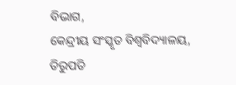ବିଭାଗ,
କେନ୍ଦ୍ରୀୟ ସଂସ୍କୃତ ବିଶ୍ୱବିଦ୍ୟାଳୟ, ତିରୁପତି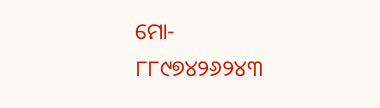ମୋ- ୮୮୯୭୪୨୬୨୪୩